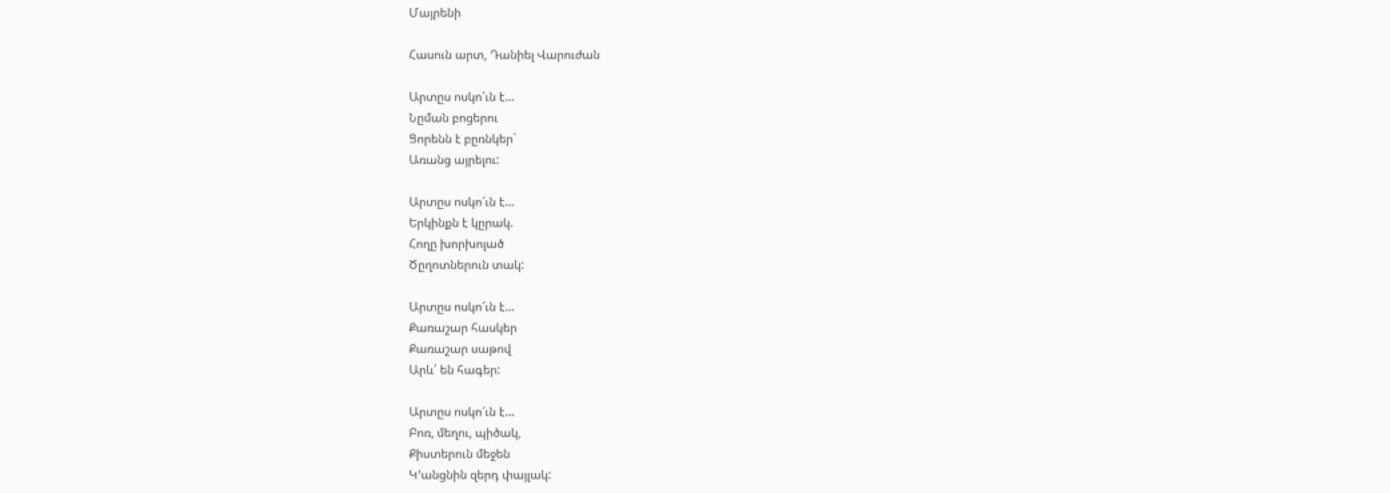Մայրենի

Հասուն արտ, Դանիել Վարուժան

Արտըս ոսկո՜ւն է…
Նըման բոցերու
Ցորենն է բըռնկեր`
Առանց այրելու:

Արտըս ոսկո՜ւն է…
Երկինքն է կըրակ.
Հողը խորխոլած
Ծըղոտներուն տակ:

Արտըս ոսկո՜ւն է…
Քառաշար հասկեր
Քառաշար սաթով
Արև՛ են հագեր:

Արտըս ոսկո՜ւն է…
Բոռ, մեղու, պիծակ,
Քիստերուն մեջեն
Կ’անցնին զերդ փայլակ: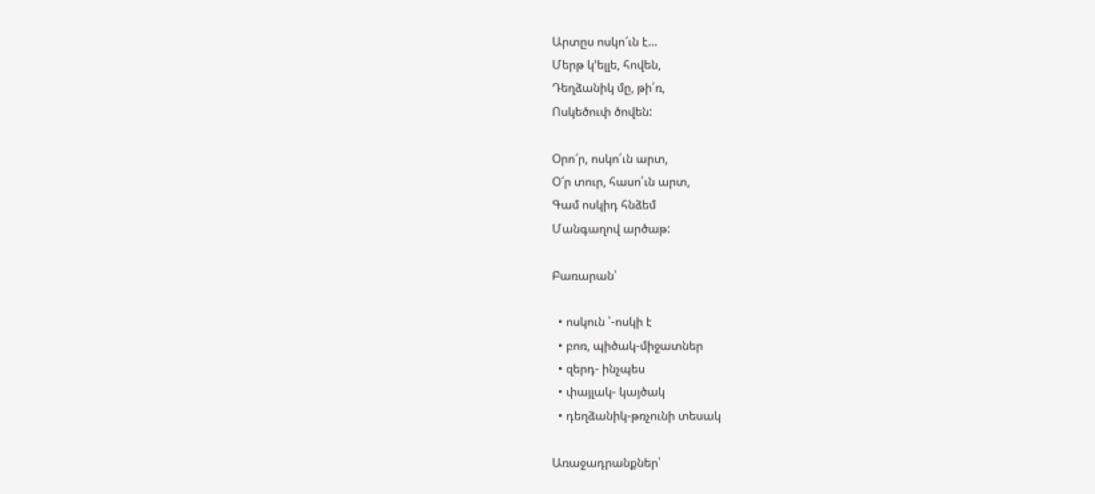Արտըս ոսկո՜ւն է…
Մերթ կ’ելլե, հովեն,
Դեղձանիկ մը, թի՛ռ,
Ոսկեծուփ ծովեն:

Օրո՜ր, ոսկո՛ւն արտ,
Օ՜ր տուր, հասո՛ւն արտ,
Գամ ոսկիդ հնձեմ
Մանգաղով արծաթ:

Բառարան՝

  • ոսկուն ՝-ոսկի է
  • բոռ, պիծակ-միջատներ
  • զերդ- ինչպես
  • փայլակ- կայծակ
  • դեղձանիկ-թռչունի տեսակ

Առաջադրանքներ՝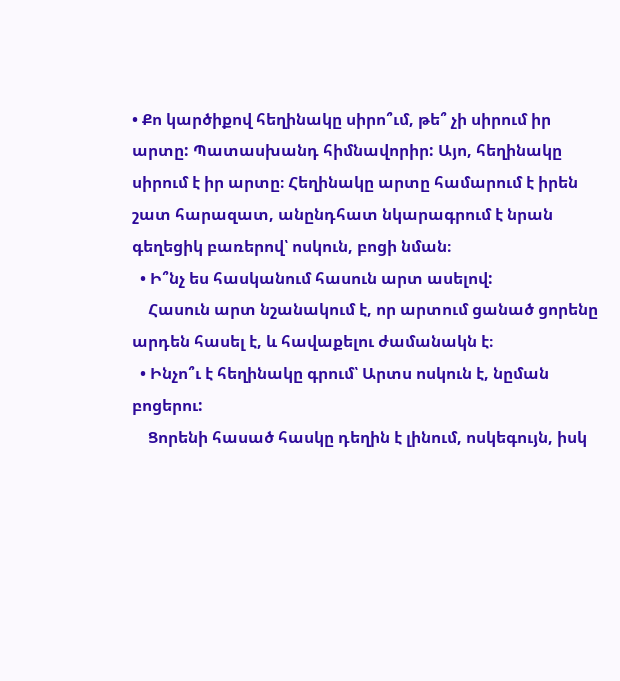• Քո կարծիքով հեղինակը սիրո՞ւմ, թե՞ չի սիրում իր արտը: Պատասխանդ հիմնավորիր: Այո, հեղինակը սիրում է իր արտը։ Հեղինակը արտը համարում է իրեն շատ հարազատ, անընդհատ նկարագրում է նրան գեղեցիկ բառերով՝ ոսկուն, բոցի նման։
  • Ի՞նչ ես հասկանում հասուն արտ ասելով:
    Հասուն արտ նշանակում է, որ արտում ցանած ցորենը արդեն հասել է, և հավաքելու ժամանակն է։
  • Ինչո՞ւ է հեղինակը գրում՝ Արտս ոսկուն է, նըման բոցերու:
    Ցորենի հասած հասկը դեղին է լինում, ոսկեգույն, իսկ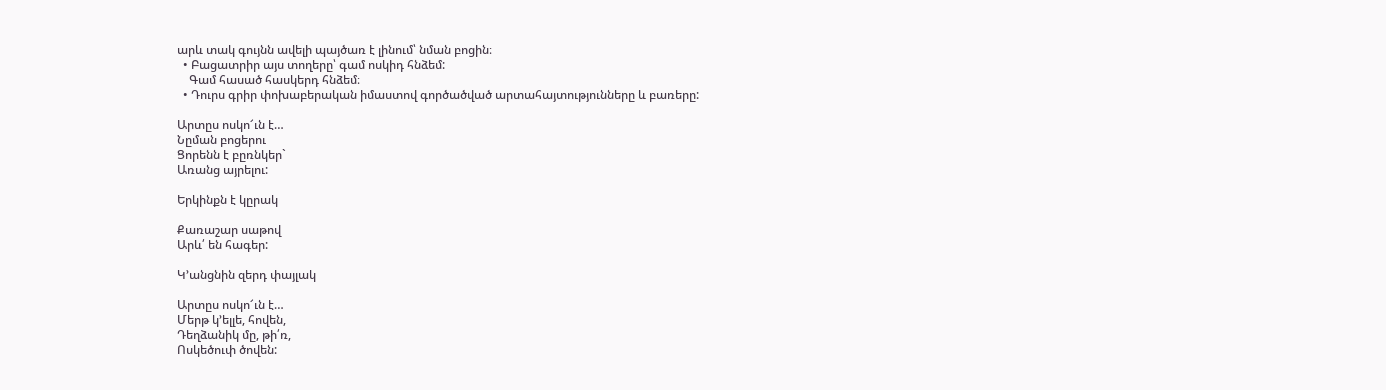արև տակ գույնն ավելի պայծառ է լինում՝ նման բոցին։
  • Բացատրիր այս տողերը՝ գամ ոսկիդ հնձեմ:
    Գամ հասած հասկերդ հնձեմ։
  • Դուրս գրիր փոխաբերական իմաստով գործածված արտահայտությունները և բառերը:

Արտըս ոսկո՜ւն է…
Նըման բոցերու
Ցորենն է բըռնկեր`
Առանց այրելու:

Երկինքն է կըրակ

Քառաշար սաթով
Արև՛ են հագեր:

Կ’անցնին զերդ փայլակ

Արտըս ոսկո՜ւն է…
Մերթ կ’ելլե, հովեն,
Դեղձանիկ մը, թի՛ռ,
Ոսկեծուփ ծովեն: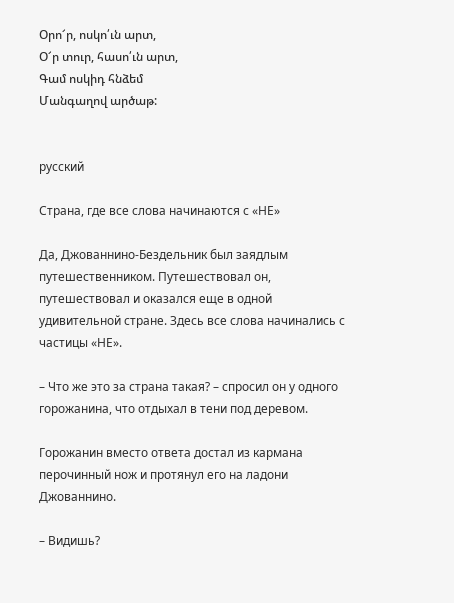Օրո՜ր, ոսկո՛ւն արտ,
Օ՜ր տուր, հասո՛ւն արտ,
Գամ ոսկիդ հնձեմ
Մանգաղով արծաթ:


русский

Страна, где все слова начинаются с «НЕ»

Да, Джованнино-Бездельник был заядлым путешественником. Путешествовал он, путешествовал и оказался еще в одной удивительной стране. Здесь все слова начинались с частицы «НЕ».

– Что же это за страна такая? – спросил он у одного горожанина, что отдыхал в тени под деревом.

Горожанин вместо ответа достал из кармана перочинный нож и протянул его на ладони Джованнино.

– Видишь?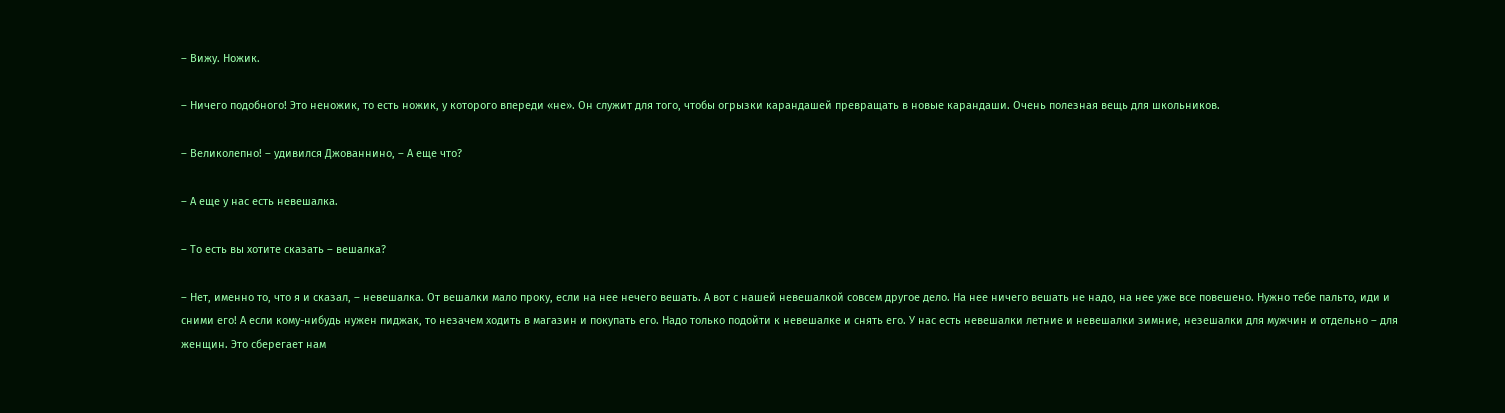– Вижу. Ножик.

– Ничего подобного! Это неножик, то есть ножик, у которого впереди «не». Он служит для того, чтобы огрызки карандашей превращать в новые карандаши. Очень полезная вещь для школьников.

– Великолепно! – удивился Джованнино, – А еще что?

– А еще у нас есть невешалка.

– То есть вы хотите сказать – вешалка?

– Нет, именно то, что я и сказал, – невешалка. От вешалки мало проку, если на нее нечего вешать. А вот с нашей невешалкой совсем другое дело. На нее ничего вешать не надо, на нее уже все повешено. Нужно тебе пальто, иди и сними его! А если кому-нибудь нужен пиджак, то незачем ходить в магазин и покупать его. Надо только подойти к невешалке и снять его. У нас есть невешалки летние и невешалки зимние, незешалки для мужчин и отдельно – для женщин. Это сберегает нам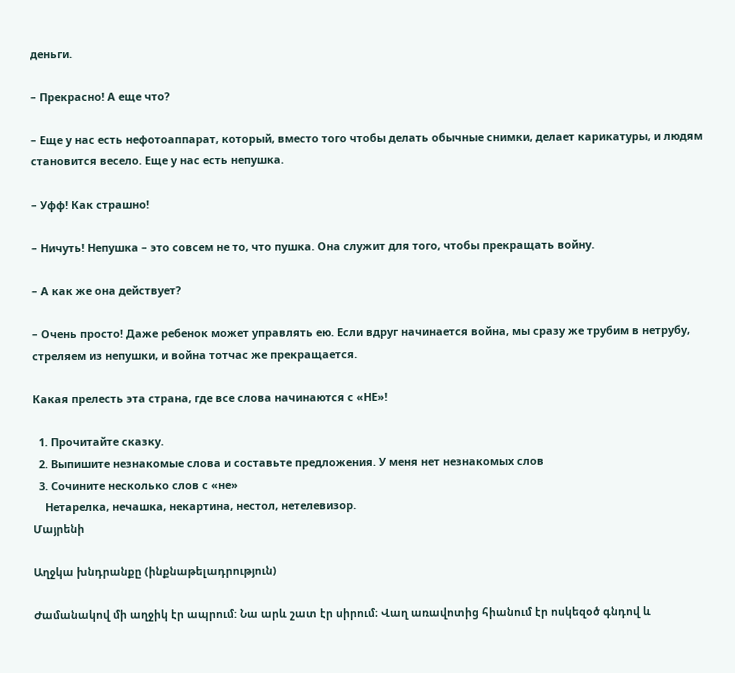деньги.

– Прекрасно! А еще что?

– Еще у нас есть нефотоаппарат, который, вместо того чтобы делать обычные снимки, делает карикатуры, и людям становится весело. Еще у нас есть непушка.

– Уфф! Как страшно!

– Ничуть! Непушка – это совсем не то, что пушка. Она служит для того, чтобы прекращать войну.

– А как же она действует?

– Очень просто! Даже ребенок может управлять ею. Если вдруг начинается война, мы сразу же трубим в нетрубу, стреляем из непушки, и война тотчас же прекращается.

Какая прелесть эта страна, где все слова начинаются с «НЕ»!

  1. Прочитайте сказку.
  2. Выпишите незнакомые слова и составьте предложения. У меня нет незнакомых слов
  3. Сочините несколько слов с «не»
    Нетарелка, нечашка, некартина, нестол, нетелевизор.
Մայրենի

Աղջկա խնդրանքը (ինքնաթելադրություն)

Ժամանակով մի աղջիկ էր ապրում: Նա արև շատ էր սիրում։ Վաղ առավոտից հիանում էր ոսկեզօծ գնդով և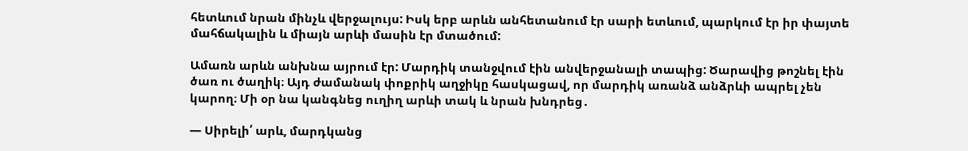հետևում նրան մինչև վերջալույս: Իսկ երբ արևն անհետանում էր սարի ետևում, պարկում էր իր փայտե մահճակալին և միայն արևի մասին էր մտածում:

Ամառն արևն անխնա այրում էր: Մարդիկ տանջվում էին անվերջանալի տապից: Ծարավից թոշնել էին ծառ ու ծաղիկ։ Այդ ժամանակ փոքրիկ աղջիկը հասկացավ, որ մարդիկ առանձ անձրևի ապրել չեն կարող։ Մի օր նա կանգնեց ուղիղ արևի տակ և նրան խնդրեց․

— Սիրելի՛ արև, մարդկանց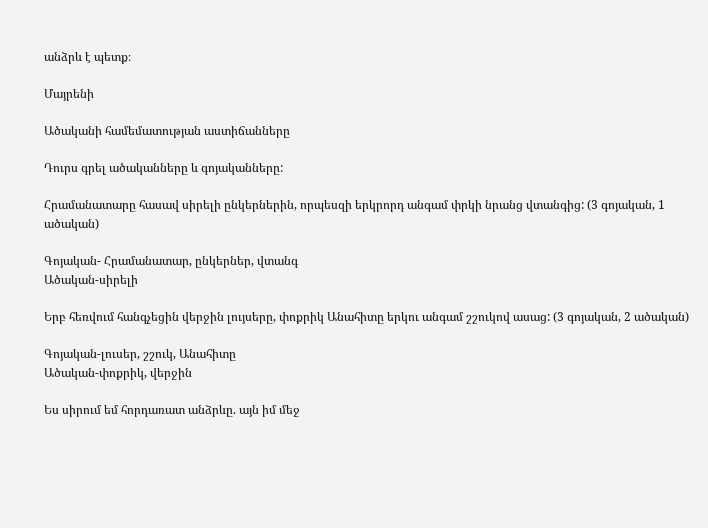անձրև է պետք։

Մայրենի

Ածականի համեմատության աստիճանները

Դուրս գրել ածականները և գոյականները:

Հրամանատարը հասավ սիրելի ընկերներին, որպեսզի երկրորդ անգամ փրկի նրանց վտանգից: (3 գոյական, 1 ածական)

Գոյական- Հրամանատար, ընկերներ, վտանգ
Ածական-սիրելի

Երբ հեռվում հանգչեցին վերջին լույսերը, փոքրիկ Անահիտը երկու անգամ շշուկով ասաց: (3 գոյական, 2 ածական)

Գոյական-լուսեր, շշուկ, Անահիտը
Ածական-փոքրիկ, վերջին

Ես սիրում եմ հորդառատ անձրևը. այն իմ մեջ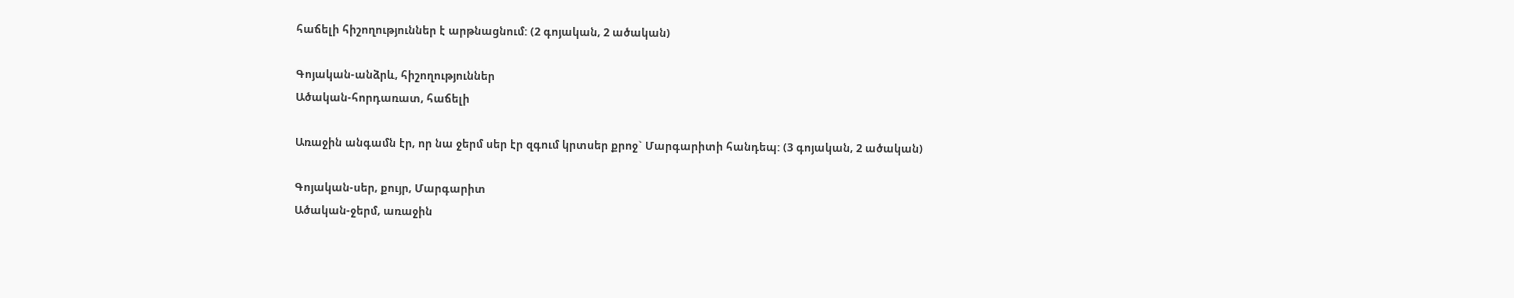հաճելի հիշողություններ է արթնացնում: (2 գոյական, 2 ածական)

Գոյական-անձրև, հիշողություններ
Ածական-հորդառատ, հաճելի

Առաջին անգամն էր, որ նա ջերմ սեր էր զգում կրտսեր քրոջ` Մարգարիտի հանդեպ: (3 գոյական, 2 ածական)

Գոյական-սեր, քույր, Մարգարիտ
Ածական-ջերմ, առաջին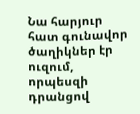Նա հարյուր հատ գունավոր ծաղիկներ էր ուզում, որպեսզի դրանցով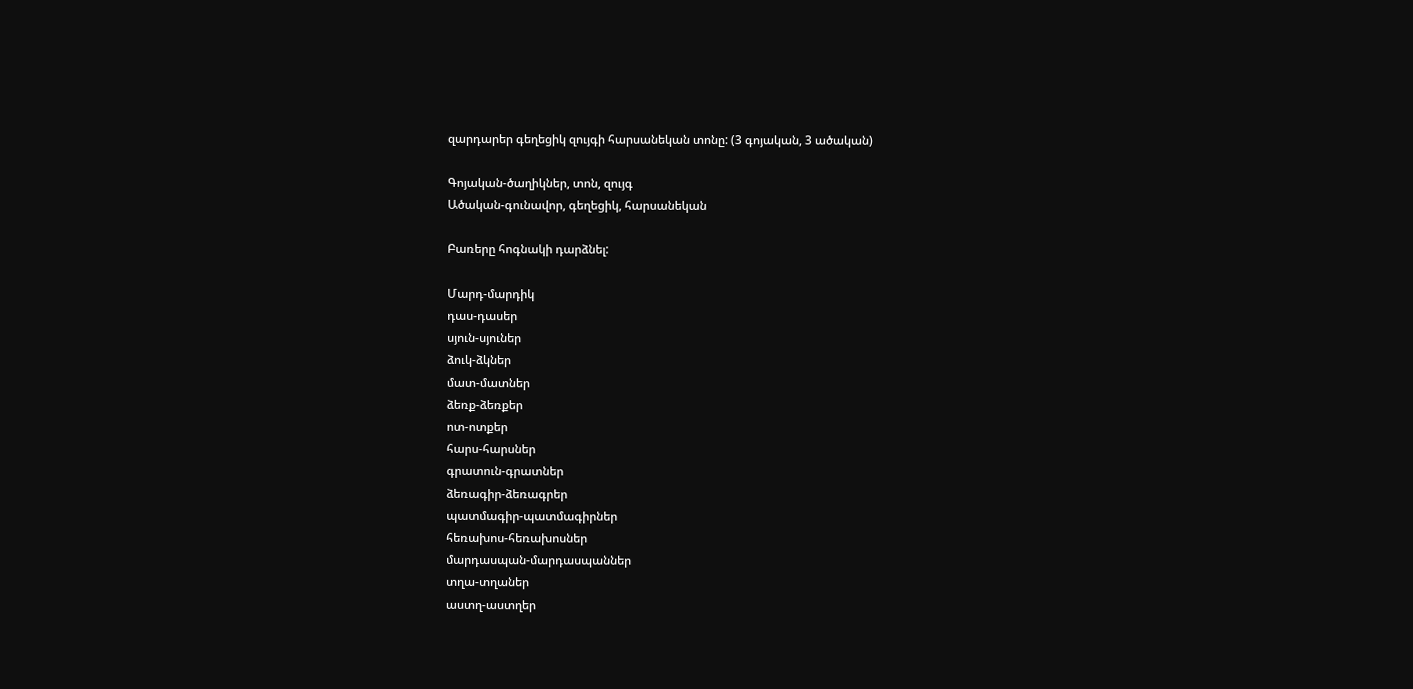զարդարեր գեղեցիկ զույգի հարսանեկան տոնը: (3 գոյական, 3 ածական)

Գոյական-ծաղիկներ, տոն, զույգ
Ածական-գունավոր, գեղեցիկ, հարսանեկան

Բառերը հոգնակի դարձնել:

Մարդ-մարդիկ
դաս-դասեր
սյուն-սյուներ
ձուկ-ձկներ
մատ-մատներ
ձեռք-ձեռքեր
ոտ-ոտքեր
հարս-հարսներ
գրատուն-գրատներ
ձեռագիր-ձեռագրեր
պատմագիր-պատմագիրներ
հեռախոս-հեռախոսներ
մարդասպան-մարդասպաններ
տղա-տղաներ
աստղ-աստղեր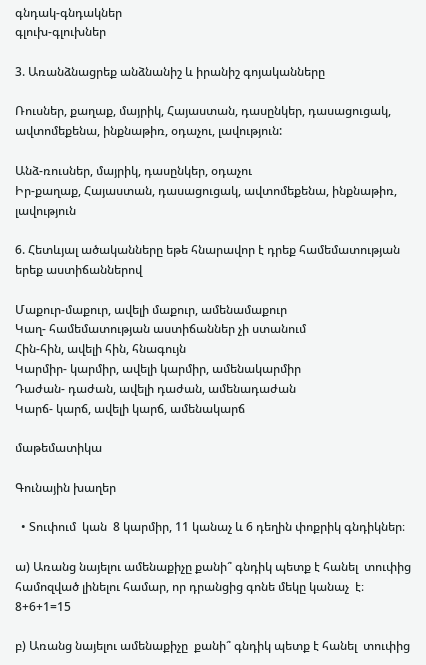գնդակ-գնդակներ
գլուխ-գլուխներ

3. Առանձնացրեք անձնանիշ և իրանիշ գոյականները

Ռուսներ, քաղաք, մայրիկ, Հայաստան, դասընկեր, դասացուցակ, ավտոմեքենա, ինքնաթիռ, օդաչու, լավություն:

Անձ-ռուսներ, մայրիկ, դասընկեր, օդաչու
Իր-քաղաք, Հայաստան, դասացուցակ, ավտոմեքենա, ինքնաթիռ, լավություն

6. Հետևյալ ածականները եթե հնարավոր է դրեք համեմատության երեք աստիճաններով

Մաքուր-մաքուր, ավելի մաքուր, ամենամաքուր
Կաղ- համեմատության աստիճաններ չի ստանում
Հին-հին, ավելի հին, հնագույն
Կարմիր- կարմիր, ավելի կարմիր, ամենակարմիր
Դաժան- դաժան, ավելի դաժան, ամենադաժան
Կարճ- կարճ, ավելի կարճ, ամենակարճ

մաթեմատիկա

Գունային խաղեր

  • Տուփում  կան  8 կարմիր, 11 կանաչ և 6 դեղին փոքրիկ գնդիկներ։

ա) Առանց նայելու ամենաքիչը քանի՞ գնդիկ պետք է հանել  տուփից  համոզված լինելու համար, որ դրանցից գոնե մեկը կանաչ  է։
8+6+1=15

բ) Առանց նայելու ամենաքիչը  քանի՞ գնդիկ պետք է հանել  տուփից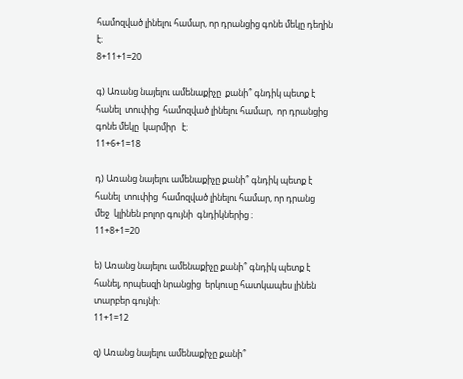համոզված լինելու համար, որ դրանցից գոնե մեկը դեղին  է։
8+11+1=20

գ) Առանց նայելու ամենաքիչը  քանի՞ գնդիկ պետք է հանել  տուփից  համոզված լինելու համար,  որ դրանցից գոնե մեկը  կարմիր   է։
11+6+1=18

դ) Առանց նայելու ամենաքիչը քանի՞ գնդիկ պետք է հանել  տուփից  համոզված լինելու համար, որ դրանց  մեջ  կլինեն բոլոր գույնի  գնդիկներից ։
11+8+1=20

ե) Առանց նայելու ամենաքիչը քանի՞ գնդիկ պետք է հանել, որպեսզի նրանցից  երկուսը հատկապես լինեն տարբեր գույնի:
11+1=12

զ) Առանց նայելու ամենաքիչը քանի՞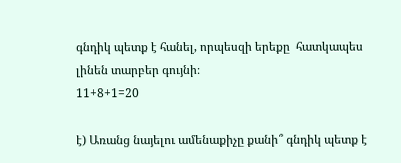գնդիկ պետք է հանել, որպեսզի երեքը  հատկապես լինեն տարբեր գույնի։
11+8+1=20

է) Առանց նայելու ամենաքիչը քանի՞ գնդիկ պետք է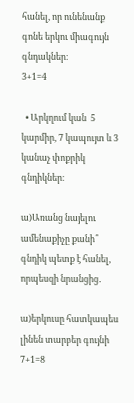հանել, որ ունենանք գոնե երկու միագույն գնդակներ։
3+1=4

  • Արկղում կան  5 կարմիր, 7 կապույտ և 3 կանաչ փոքրիկ գնդիկներ։

ա)Առանց նայելու ամենաքիչը քանի՞ գնդիկ պետք է հանել, որպեսզի նրանցից․

ա)երկուսը հատկապես լինեն տարբեր գույնի
7+1=8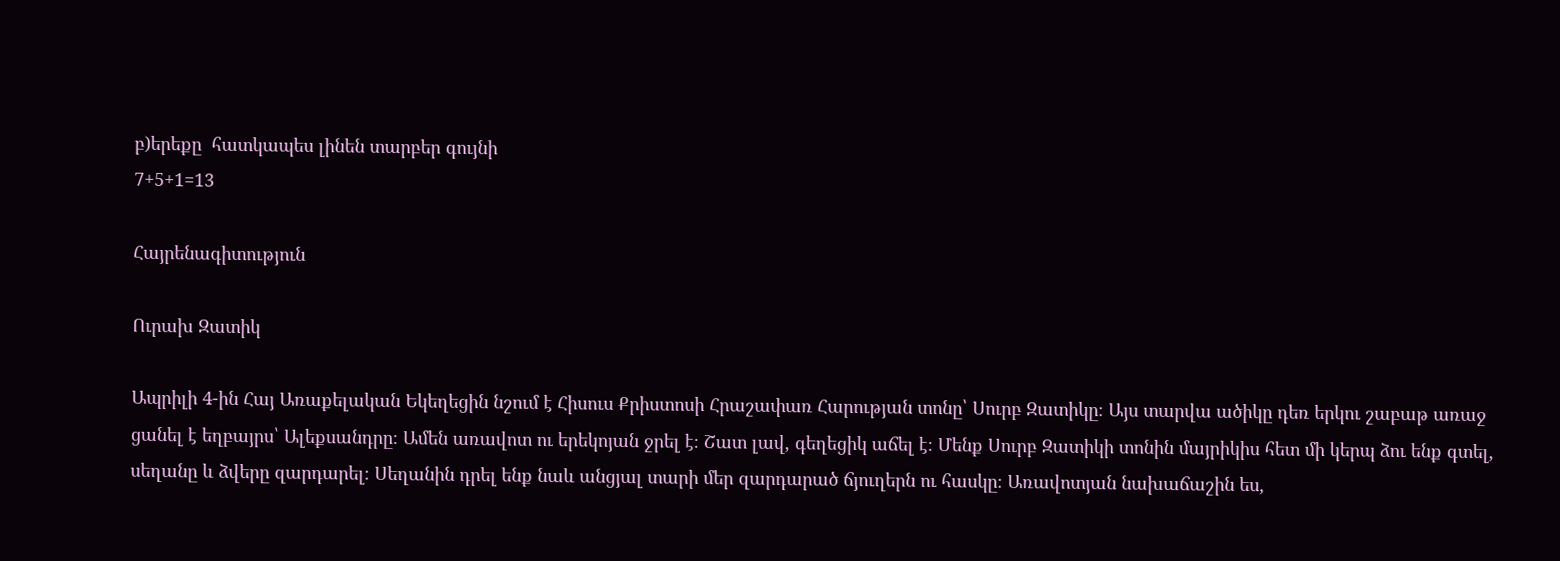բ)երեքը  հատկապես լինեն տարբեր գույնի
7+5+1=13

Հայրենագիտություն

Ուրախ Զատիկ

Ապրիլի 4-ին Հայ Առաքելական Եկեղեցին նշում է Հիսուս Քրիստոսի Հրաշափառ Հարության տոնը՝ Սուրբ Զատիկը։ Այս տարվա ածիկը դեռ երկու շաբաթ առաջ ցանել է եղբայրս՝ Ալեքսանդրը։ Ամեն առավոտ ու երեկոյան ջրել է։ Շատ լավ, գեղեցիկ աճել է։ Մենք Սուրբ Զատիկի տոնին մայրիկիս հետ մի կերպ ձու ենք գտել, սեղանը և ձվերը զարդարել։ Սեղանին դրել ենք նաև անցյալ տարի մեր զարդարած ճյուղերն ու հասկը։ Առավոտյան նախաճաշին ես,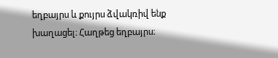եղբայրս և քույրս ձվակռիվ ենք խաղացել։ Հաղթեց եղբայրս։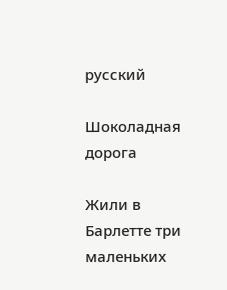русский

Шоколадная дорога

Жили в Барлетте три маленьких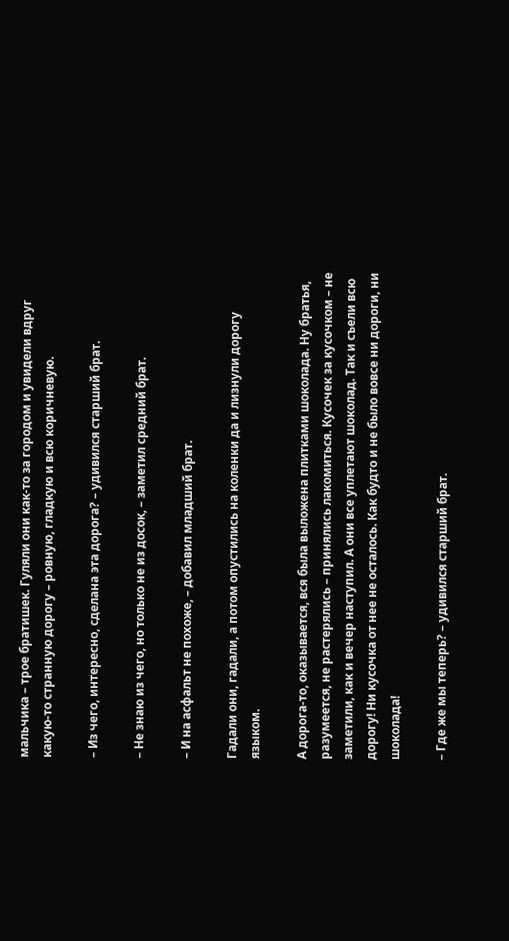мальчика – трое братишек. Гуляли они как-то за городом и увидели вдруг какую-то странную дорогу – ровную, гладкую и всю коричневую.

– Из чего, интересно, сделана эта дорога? – удивился старший брат.

– Не знаю из чего, но только не из досок, – заметил средний брат.

– И на асфальт не похоже, – добавил младший брат.

Гадали они, гадали, а потом опустились на коленки да и лизнули дорогу языком.

А дорога-то, оказывается, вся была выложена плитками шоколада. Ну братья, разумеется, не растерялись – принялись лакомиться. Кусочек за кусочком – не заметили, как и вечер наступил. А они все уплетают шоколад. Так и съели всю дорогу! Ни кусочка от нее не осталось. Как будто и не было вовсе ни дороги, ни шоколада!

– Где же мы теперь? – удивился старший брат.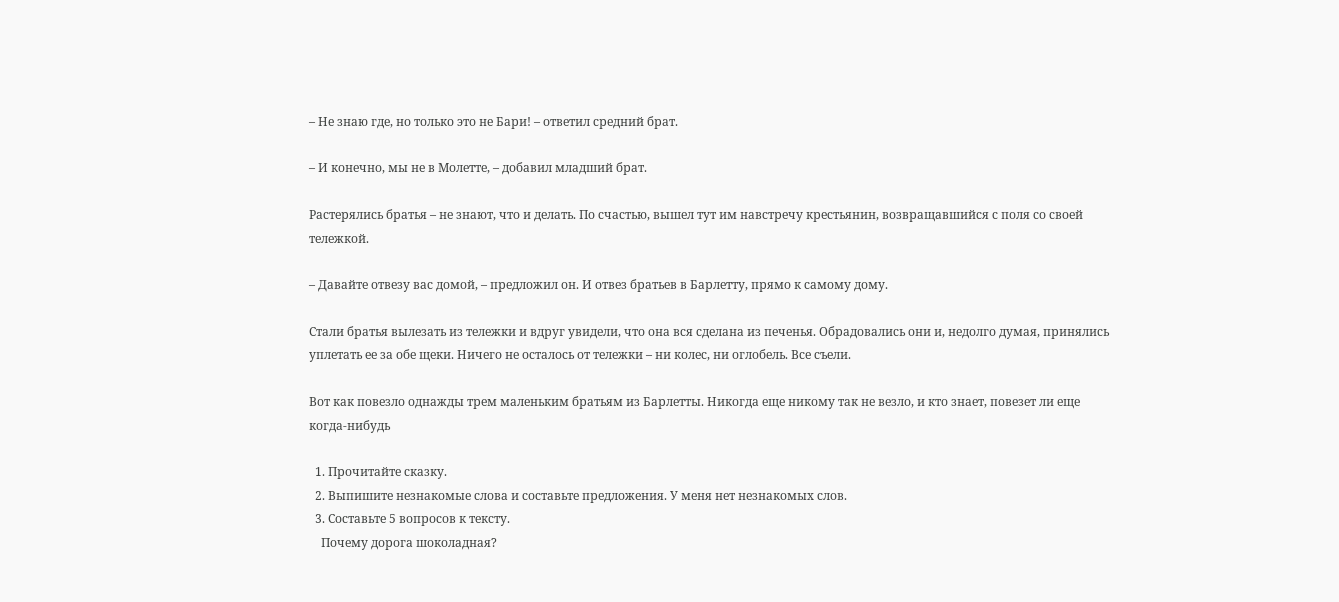– Не знаю где, но только это не Бари! – ответил средний брат.

– И конечно, мы не в Молетте, – добавил младший брат.

Растерялись братья – не знают, что и делать. По счастью, вышел тут им навстречу крестьянин, возвращавшийся с поля со своей тележкой.

– Давайте отвезу вас домой, – предложил он. И отвез братьев в Барлетту, прямо к самому дому.

Стали братья вылезать из тележки и вдруг увидели, что она вся сделана из печенья. Обрадовались они и, недолго думая, принялись уплетать ее за обе щеки. Ничего не осталось от тележки – ни колес, ни оглобель. Все съели.

Вот как повезло однажды трем маленьким братьям из Барлетты. Никогда еще никому так не везло, и кто знает, повезет ли еще когда-нибудь

  1. Прочитайте сказку.
  2. Выпишите незнакомые слова и составьте предложения. У меня нет незнакомых слов.
  3. Составьте 5 вопросов к тексту.
    Почему дорога шоколадная?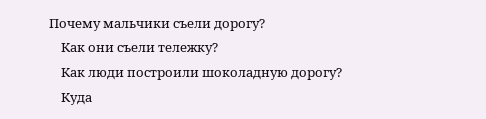Почему мальчики съели дорогу?
    Как они съели тележку?
    Как люди построили шоколадную дорогу?
    Куда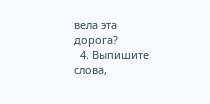вела эта дорога?
  4. Выпишите слова,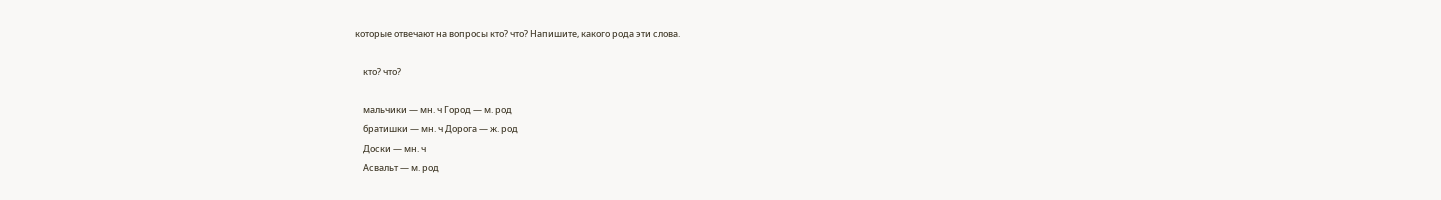которые отвечают на вопросы кто? что? Напишите, какого рода эти слова.

    кто? что?

    мальчики — мн. ч Город — м. род
    братишки — мн. ч Дорога — ж. род
    Доски — мн. ч
    Асвальт — м. род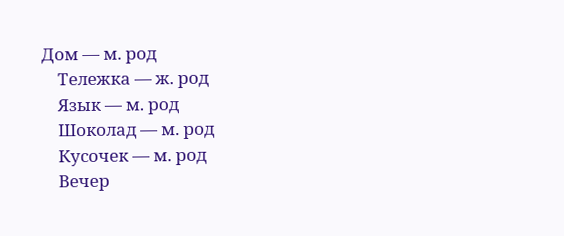Дом — м. род
    Тележка — ж. род
    Язык — м. род
    Шоколад — м. род
    Кусочек — м. род
    Вечер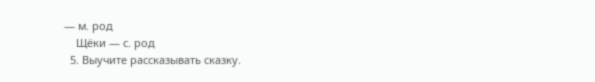— м. род
    Щёки — с. род
  5. Выучите рассказывать сказку.